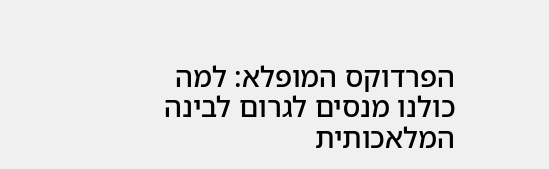הפרדוקס המופלא: למה כולנו מנסים לגרום לבינה המלאכותית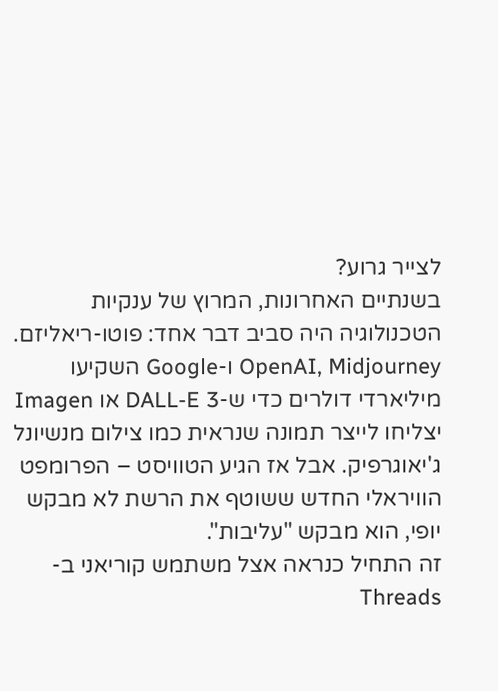לצייר גרוע?
בשנתיים האחרונות, המרוץ של ענקיות הטכנולוגיה היה סביב דבר אחד: פוטו-ריאליזם. OpenAI, Midjourney ו-Google השקיעו מיליארדי דולרים כדי ש-DALL-E 3 או Imagen יצליחו לייצר תמונה שנראית כמו צילום מנשיונל ג'יאוגרפיק. אבל אז הגיע הטוויסט – הפרומפט הוויראלי החדש ששוטף את הרשת לא מבקש יופי, הוא מבקש "עליבות".
זה התחיל כנראה אצל משתמש קוריאני ב-Threads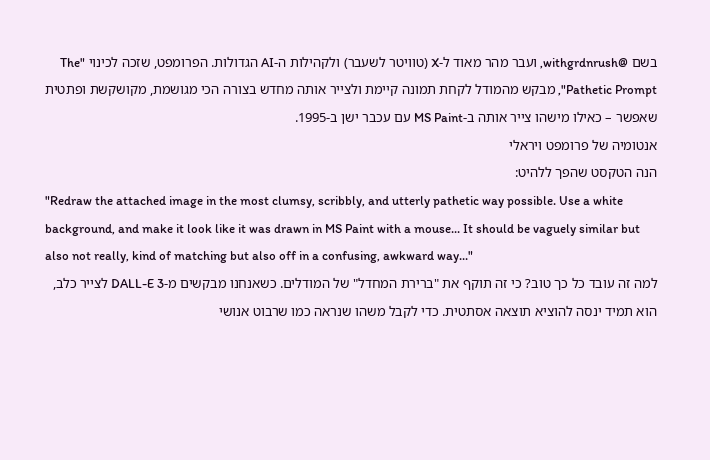בשם @withgrdnrush, ועבר מהר מאוד ל-X (טוויטר לשעבר) ולקהילות ה-AI הגדולות. הפרומפט, שזכה לכינוי "The Pathetic Prompt", מבקש מהמודל לקחת תמונה קיימת ולצייר אותה מחדש בצורה הכי מגושמת, מקושקשת ופתטית שאפשר – כאילו מישהו צייר אותה ב-MS Paint עם עכבר ישן ב-1995.
אנטומיה של פרומפט ויראלי
הנה הטקסט שהפך ללהיט:
"Redraw the attached image in the most clumsy, scribbly, and utterly pathetic way possible. Use a white background, and make it look like it was drawn in MS Paint with a mouse... It should be vaguely similar but also not really, kind of matching but also off in a confusing, awkward way..."
למה זה עובד כל כך טוב? כי זה תוקף את "ברירת המחדל" של המודלים. כשאנחנו מבקשים מ-DALL-E 3 לצייר כלב, הוא תמיד ינסה להוציא תוצאה אסתטית. כדי לקבל משהו שנראה כמו שרבוט אנושי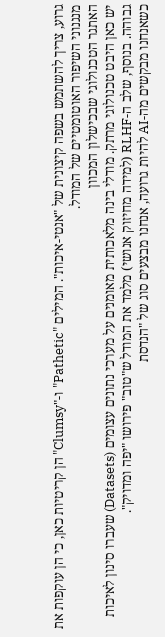גרוע, צריך להשתמש בשפה קיצונית של "אנטי-איכות". המילים "Pathetic" ו-"Clumsy" הן קריטיות כאן, כי הן עוקפות את מנגנוני השיפור האוטומטיים של המודל.
האתגר הטכנולוגי שבכישלון המכוון
יש כאן היבט טכנולוגי מרתק. מודלי בינה מלאכותית מאומנים על מערכי נתונים עצומים (Datasets) שעברו סינון לאיכות גבוהה. בנוסף, שלב ה-RLHF (למידה מחיזוק אנושי) מלמד את המודל ש"טוב" פירושו "יפה ומדויק".
כשאנחנו מבקשים מה-AI להיות גרועה, אנחנו מבצעים סוג של "הנדסת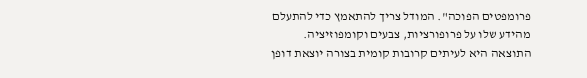פרומפטים הפוכה". המודל צריך להתאמץ כדי להתעלם מהידע שלו על פרופורציות, צבעים וקומפוזיציה. התוצאה היא לעיתים קרובות קומית בצורה יוצאת דופן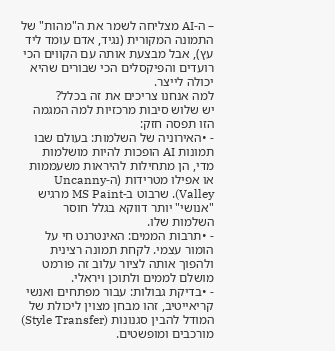– ה-AI מצליחה לשמר את ה"מהות" של התמונה המקורית (נגיד, אדם עומד ליד עץ), אבל מבצעת אותה עם הקווים הכי רועדים והפיקסלים הכי שבורים שהיא יכולה לייצר.
למה אנחנו צריכים את זה בכלל?
יש שלוש סיבות מרכזיות למה המגמה הזו תפסה חזק:
- •האירוניה של השלמות: בעולם שבו תמונות AI הופכות להיות מושלמות מדי, הן מתחילות להיראות משעממות או אפילו מטרידות (ה-Uncanny Valley). שרבוט ב-MS Paint מרגיש "אנושי" יותר דווקא בגלל חוסר השלמות שלו.
- •תרבות הממים: האינטרנט חי על הומור עצמי. לקחת תמונה רצינית ולהפוך אותה לציור עלוב זה פורמט מושלם לממים ולתוכן ויראלי.
- •בדיקת גבולות: עבור מפתחים ואנשי קריאייטיב, זהו מבחן מצוין ליכולת של המודל להבין סגנונות (Style Transfer) מורכבים ומופשטים.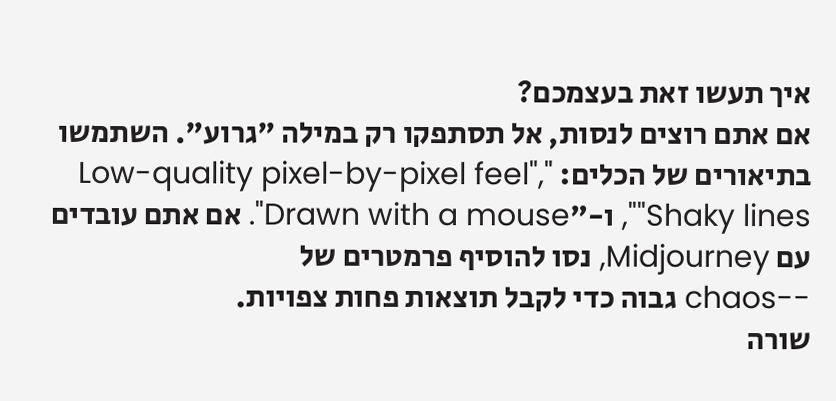איך תעשו זאת בעצמכם?
אם אתם רוצים לנסות, אל תסתפקו רק במילה "גרוע". השתמשו בתיאורים של הכלים: "Low-quality pixel-by-pixel feel", "Shaky lines", ו-"Drawn with a mouse". אם אתם עובדים עם Midjourney, נסו להוסיף פרמטרים של
--chaos גבוה כדי לקבל תוצאות פחות צפויות.
שורה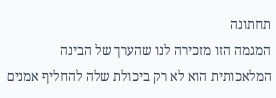תחתונה
המגמה הזו מזכירה לנו שהערך של הבינה המלאכותית הוא לא רק ביכולת שלה להחליף אמנים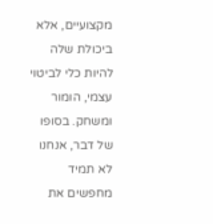מקצועיים, אלא ביכולת שלה להיות כלי לביטוי עצמי, הומור ומשחק. בסופו של דבר, אנחנו לא תמיד מחפשים את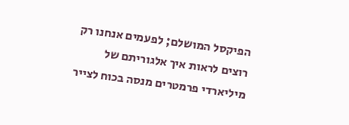הפיקסל המושלם; לפעמים אנחנו רק רוצים לראות איך אלגוריתם של מיליארדי פרמטרים מנסה בכוח לצייר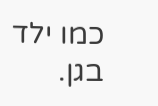כמו ילד בגן.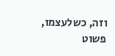וזה, כשלעצמו, פשוט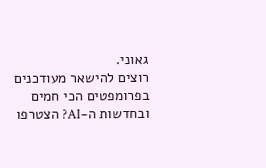גאוני.
רוצים להישאר מעודכנים בפרומפטים הכי חמים ובחדשות ה-AI? הצטרפו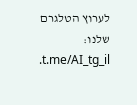לערוץ הטלגרם שלנו: t.me/AI_tg_il.